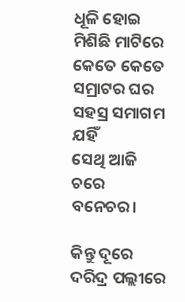ଧୂଳି ହୋଇ ମିଶିଛି ମାଟିରେ
କେତେ କେତେ ସମ୍ରାଟର ଘର
ସହସ୍ର ସମାଗମ ଯହିଁ
ସେଥି ଆଜି ଚରେ ବନେଚର।

କିନ୍ତୁ ଦୂରେ ଦରିଦ୍ର ପଲ୍ଲୀରେ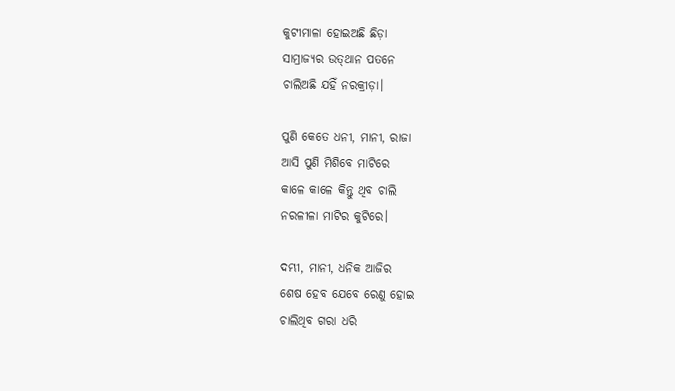କୁଟୀମାଳା ହୋଇଅଛି ଛିଡ଼ା
ସାମ୍ରାଜ୍ୟର ଉତ୍‌ଥାନ ପତନେ
ଚାଲିଅଛି ଯହିଁ ନରକ୍ରୀଡ଼ା।

ପୁଣି କେତେ ଧନୀ, ମାନୀ, ରାଜା
ଆସି ପୁଣି ମିଶିବେ ମାଟିରେ
କାଳେ କାଳେ କିନ୍ତୁ ଥିବ ଚାଲି
ନରଳୀଳା ମାଟିର କୁଟିରେ।

ଦମ୍ଭୀ, ମାନୀ, ଧନିକ ଆଜିର
ଶେଷ ହେବ ଯେବେ ରେଣୁ ହୋଇ
ଚାଲିଥିବ ଗରା ଧରି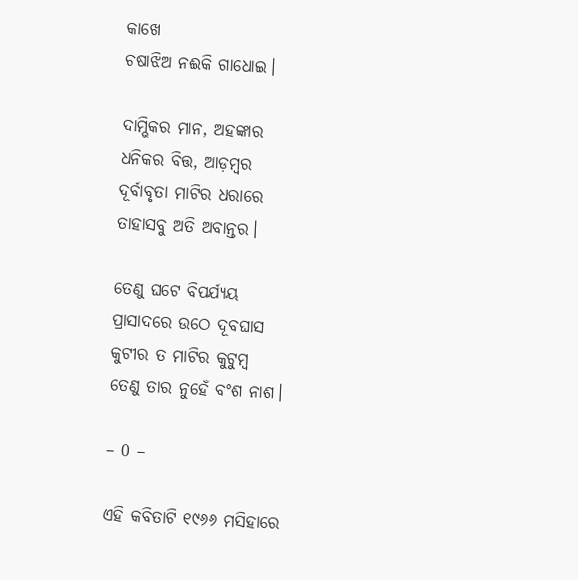କାଖେ
ଚଷାଝିଅ ନଈକି ଗାଧୋଇ।

ଦାମ୍ଭିକର ମାନ, ଅହଙ୍କାର
ଧନିକର ବିତ୍ତ, ଆଡ଼ମ୍ବର
ଦୂର୍ବାବୃତା ମାଟିର ଧରାରେ
ତାହାସବୁ ଅତି ଅବାନ୍ତର।

ତେଣୁ ଘଟେ ବିପର୍ଯ୍ୟୟ
ପ୍ରାସାଦରେ ଉଠେ ଦୂବଘାସ
କୁଟୀର ତ ମାଟିର କୁଟୁମ୍ବ
ତେଣୁ ତାର ନୁହେଁ ବଂଶ ନାଶ।

– 0 –

ଏହି କବିତାଟି ୧୯୬୬ ମସିହାରେ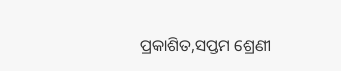ପ୍ରକାଶିତ,ସପ୍ତମ ଶ୍ରେଣୀ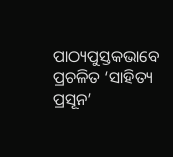ପାଠ୍ୟପୁସ୍ତକଭାବେ ପ୍ରଚଳିତ ‘ସାହିତ୍ୟ ପ୍ରସୂନ’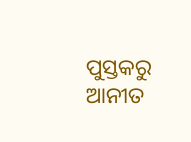ପୁସ୍ତକରୁ ଆନୀତ